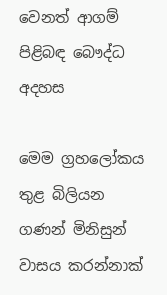වෙනත් ආගම් පිළිබඳ බෞද්ධ අදහස

මෙම ග්‍රහලෝකය තුළ බිලියන ගණන් මිනිසුන් වාසය කරන්නාක්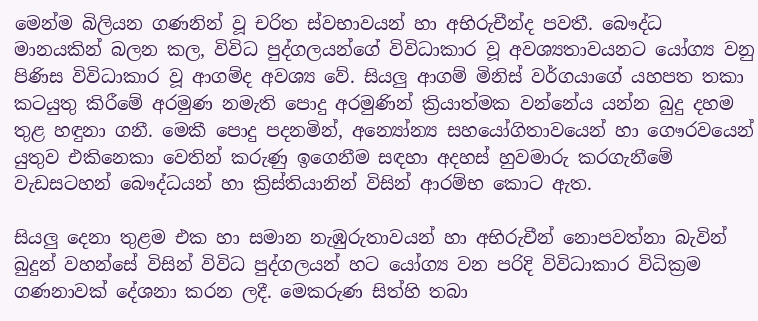මෙන්ම බිලියන ගණනින් වූ චරිත ස්වභාවයන් හා අභිරුචීන්ද පවතී. බෞද්ධ මානයකින් බලන කල, විවිධ පුද්ගලයන්ගේ විවිධාකාර වූ අවශ්‍යතාවයනට යෝග්‍ය වනු පිණිස විවිධාකාර වූ ආගම්ද අවශ්‍ය වේ. සියලු ආගම් මිනිස් වර්ගයාගේ යහපත තකා කටයුතු කිරීමේ අරමුණ නමැති පොදු අරමුණින් ක්‍රියාත්මක වන්නේය යන්න බුදු දහම තුළ හඳුනා ගනී. මෙකී පොදු පදනමින්, අන්‍යෝන්‍ය සහයෝගිතාවයෙන් හා ගෞරවයෙන් යුතුව එකිනෙකා වෙතින් කරුණු ඉගෙනීම සඳහා අදහස් හුවමාරු කරගැනීමේ වැඩසටහන් බෞද්ධයන් හා ක්‍රිස්තියානින් විසින් ආරම්භ කොට ඇත.

සියලු දෙනා තුළම එක හා සමාන නැඹුරුතාවයන් හා අභිරුචීන් නොපවත්නා බැවින් බුදුන් වහන්සේ විසින් විවිධ පුද්ගලයන් හට යෝග්‍ය වන පරිදි විවිධාකාර විධික්‍රම ගණනාවක් දේශනා කරන ලදී. මෙකරුණ සිත්හි තබා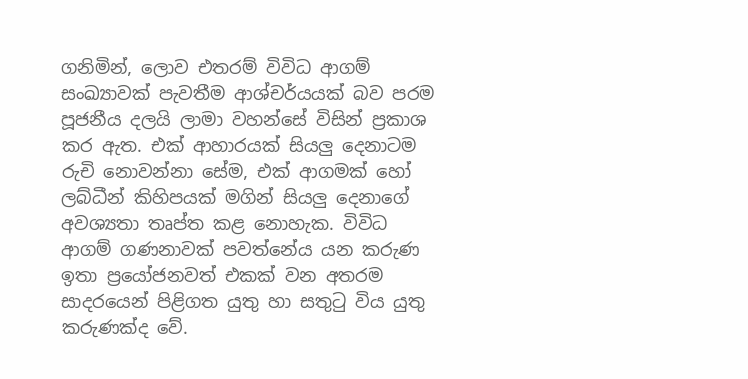ගනිමින්, ලොව එතරම් විවිධ ආගම් සංඛ්‍යාවක් පැවතීම ආශ්චර්යයක් බව පරම පූජනීය දලයි ලාමා වහන්සේ විසින් ප්‍රකාශ කර ඇත. එක් ආහාරයක් සියලු දෙනාටම රුචි නොවන්නා සේම, එක් ආගමක් හෝ ලබ්ධීන් කිහිපයක් මගින් සියලු දෙනාගේ අවශ්‍යතා තෘප්ත කළ නොහැක. විවිධ ආගම් ගණනාවක් පවත්නේය යන කරුණ ඉතා ප්‍රයෝජනවත් එකක් වන අතරම සාදරයෙන් පිළිගත යුතු හා සතුටු විය යුතු කරුණක්ද වේ.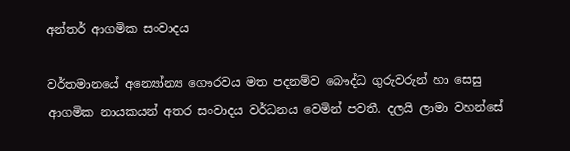අන්තර් ආගමික සංවාදය

වර්තමානයේ අන්‍යෝන්‍ය ගෞරවය මත පදනම්ව බෞද්ධ ගුරුවරුන් හා සෙසු ආගමික නායකයන් අතර සංවාදය වර්ධනය වෙමින් පවතී. දලයි ලාමා වහන්සේ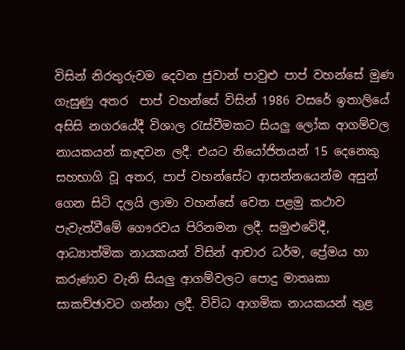විසින් නිරතුරුවම දෙවන ජුවාන් පාවුළු පාප් වහන්සේ මුණ ගැසුණු අතර  පාප් වහන්සේ විසින් 1986 වසරේ ඉතාලියේ අසිසි නගරයේදී විශාල රැස්වීමකට සියලු ලෝක ආගම්වල නායකයන් කැඳවන ලදී. එයට නියෝජිතයන් 15 දෙනෙකු සහභාගි වූ අතර, පාප් වහන්සේට ආසන්නයෙන්ම අසුන් ගෙන සිටි දලයි ලාමා වහන්සේ වෙත පළමු කථාව පැවැත්වීමේ ගෞරවය පිරිනමන ලදී. සමුළුවේදී, ආධ්‍යාත්මික නායකයන් විසින් ආචාර ධර්ම, ප්‍රේමය හා කරුණාව වැනි සියලු ආගම්වලට පොදු මාතෘකා සාකච්ඡාවට ගන්නා ලදී. විවිධ ආගමික නායකයන් තුළ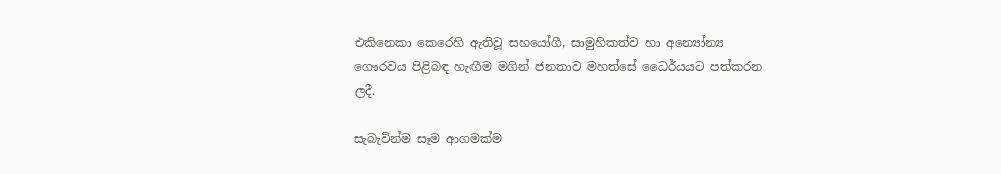එකිනෙකා කෙරෙහි ඇතිවූ සහයෝගී, සාමුහිකත්ව හා අන්‍යෝන්‍ය ගෞරවය පිළිබඳ හැඟීම මගින් ජනතාව මහත්සේ ධෛර්යයට පත්කරන ලදී.

සැබැවින්ම සෑම ආගමක්ම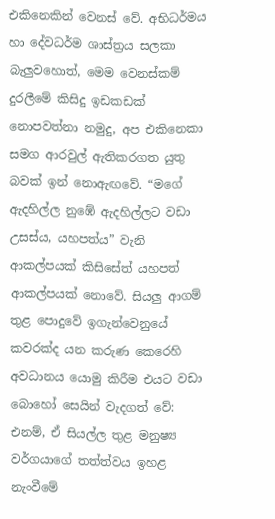එකිනෙකින් වෙනස් වේ. අභිධර්මය හා දේවධර්ම ශාස්ත්‍රය සලකා බැලුවහොත්, මෙම වෙනස්කම් දුරලීමේ කිසිදු ඉඩකඩක් නොපවත්නා නමුදු, අප එකිනෙකා සමග ආරවුල් ඇතිකරගත යුතු බවක් ඉන් නොඇඟවේ. “මගේ ඇදහිල්ල නුඹේ ඇදහිල්ලට වඩා උසස්ය, යහපත්ය” වැනි ආකල්පයක් කිසිසේත් යහපත් ආකල්පයක් නොවේ. සියලු ආගම් තුළ පොදුවේ ඉගැන්වෙනුයේ කවරක්ද යන කරුණ කෙරෙහි අවධානය යොමු කිරීම එයට වඩා බොහෝ සෙයින් වැදගත් වේ: එනම්, ඒ සියල්ල තුළ මනුෂ්‍ය වර්ගයාගේ තත්ත්වය ඉහළ නැංවීමේ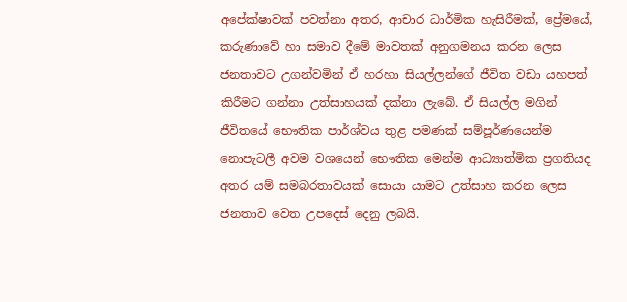අපේක්ෂාවක් පවත්නා අතර, ආචාර ධාර්මික හැසිරීමක්, ප්‍රේමයේ, කරුණාවේ හා සමාව දීමේ මාවතක් අනුගමනය කරන ලෙස ජනතාවට උගන්වමින් ඒ හරහා සියල්ලන්ගේ ජීවිත වඩා යහපත් කිරීමට ගන්නා උත්සාහයක් දක්නා ලැබේ. ඒ සියල්ල මගින් ජීවිතයේ භෞතික පාර්ශ්වය තුළ පමණක් සම්පූර්ණයෙන්ම නොපැටලී අවම වශයෙන් භෞතික මෙන්ම ආධ්‍යාත්මික ප්‍රගතියද අතර යම් සමබරතාවයක් සොයා යාමට උත්සාහ කරන ලෙස ජනතාව වෙත උපදෙස් දෙනු ලබයි.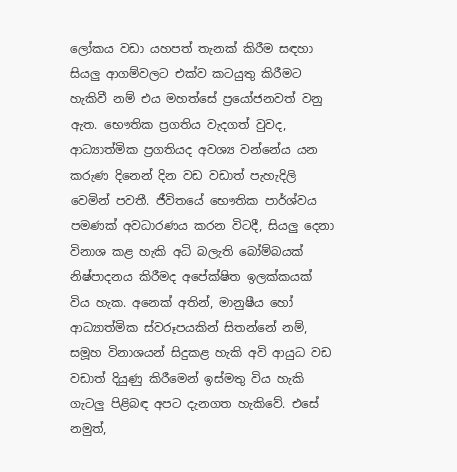ලෝකය වඩා යහපත් තැනක් කිරීම සඳහා සියලු ආගම්වලට එක්ව කටයුතු කිරීමට හැකිවී නම් එය මහත්සේ ප්‍රයෝජනවත් වනු ඇත. භෞතික ප්‍රගතිය වැදගත් වුවද, ආධ්‍යාත්මික ප්‍රගතියද අවශ්‍ය වන්නේය යන කරුණ දිනෙන් දින වඩ වඩාත් පැහැදිලි වෙමින් පවතී. ජීවිතයේ භෞතික පාර්ශ්වය පමණක් අවධාරණය කරන විටදී, සියලු දෙනා විනාශ කළ හැකි අධි බලැති බෝම්බයක් නිෂ්පාදනය කිරීමද අපේක්ෂිත ඉලක්කයක් විය හැක. අනෙක් අතින්, මානුෂීය හෝ ආධ්‍යාත්මික ස්වරූපයකින් සිතන්නේ නම්, සමූහ විනාශයන් සිදුකළ හැකි අවි ආයුධ වඩ වඩාත් දියුණු කිරීමෙන් ඉස්මතු විය හැකි ගැටලු පිළිබඳ අපට දැනගත හැකිවේ. එසේ නමුත්,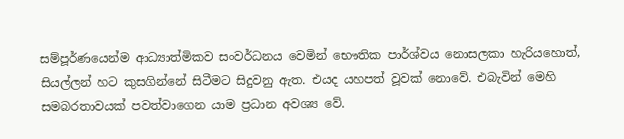සම්පූර්ණයෙන්ම ආධ්‍යාත්මිකව සංවර්ධනය වෙමින් භෞතික පාර්ශ්වය නොසලකා හැරියහොත්, සියල්ලන් හට කුසගින්නේ සිටීමට සිදුවනු ඇත. එයද යහපත් වූවක් නොවේ. එබැවින් මෙහි සමබරතාවයක් පවත්වාගෙන යාම ප්‍රධාන අවශ්‍ය වේ.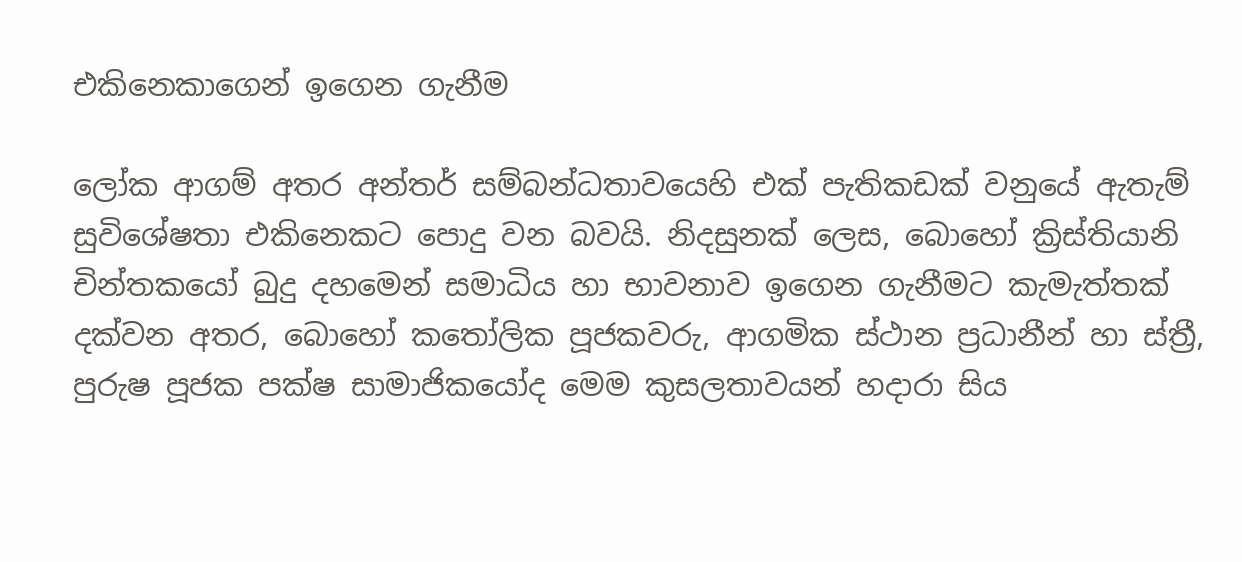එකිනෙකාගෙන් ඉගෙන ගැනීම

ලෝක ආගම් අතර අන්තර් සම්බන්ධතාවයෙහි එක් පැතිකඩක් වනුයේ ඇතැම් සුවිශේෂතා එකිනෙකට පොදු වන බවයි. නිදසුනක් ලෙස, බොහෝ ක්‍රිස්තියානි චින්තකයෝ බුදු දහමෙන් සමාධිය හා භාවනාව ඉගෙන ගැනීමට කැමැත්තක් දක්වන අතර, බොහෝ කතෝලික පූජකවරු, ආගමික ස්ථාන ප්‍රධානීන් හා ස්ත්‍රී, පුරුෂ පූජක පක්ෂ සාමාජිකයෝද මෙම කුසලතාවයන් හදාරා සිය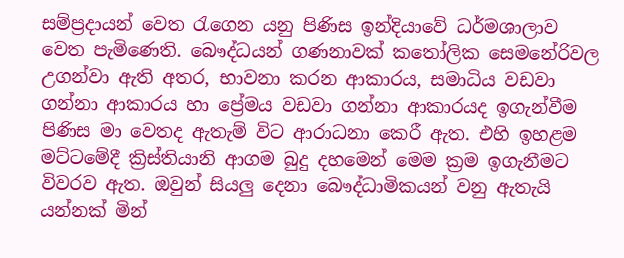සම්ප්‍රදායන් වෙත රැගෙන යනු පිණිස ඉන්දියාවේ ධර්මශාලාව වෙත පැමිණෙති. බෞද්ධයන් ගණනාවක් කතෝලික සෙමනේරිවල උගන්වා ඇති අතර, භාවනා කරන ආකාරය, සමාධිය වඩවා ගන්නා ආකාරය හා ප්‍රේමය වඩවා ගන්නා ආකාරයද ඉගැන්වීම පිණිස මා වෙතද ඇතැම් විට ආරාධනා කෙරී ඇත. එහි ඉහළම මට්ටමේදී ක්‍රිස්තියානි ආගම බුදු දහමෙන් මෙම ක්‍රම ඉගැනීමට විවරව ඇත. ඔවුන් සියලු දෙනා බෞද්ධාමිකයන් වනු ඇතැයි යන්නක් මින්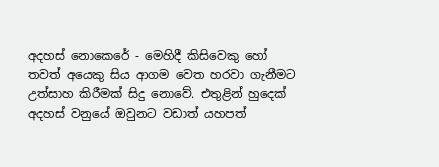අදහස් නොකෙරේ - මෙහිදී කිසිවෙකු හෝ තවත් අයෙකු සිය ආගම වෙත හරවා ගැනීමට උත්සාහ කිරීමක් සිදු නොවේ. එතුළින් හුදෙක් අදහස් වනුයේ ඔවුනට වඩාත් යහපත්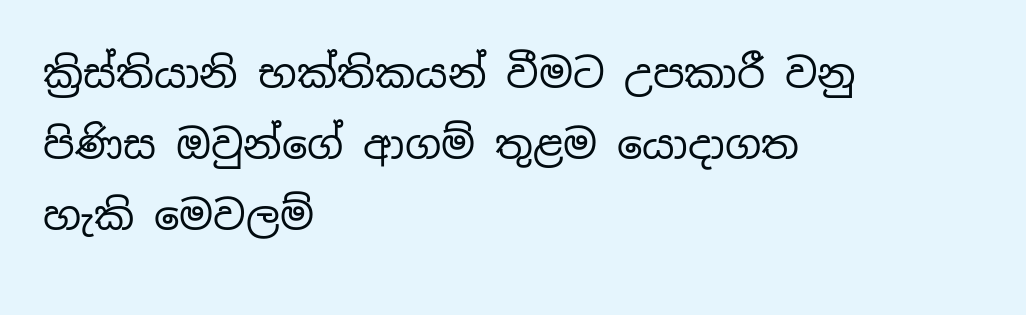ක්‍රිස්තියානි භක්තිකයන් වීමට උපකාරී වනු පිණිස ඔවුන්ගේ ආගම් තුළම යොදාගත හැකි මෙවලම්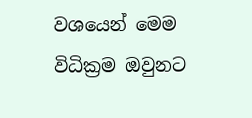වශයෙන් මෙම විධික්‍රම ඔවුනට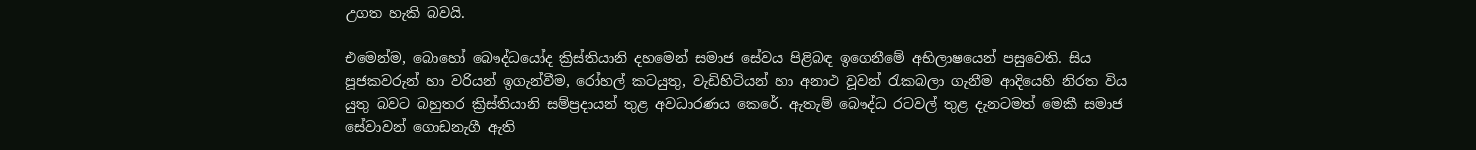උගත හැකි බවයි.

එමෙන්ම, බොහෝ බෞද්ධයෝද ක්‍රිස්තියානි දහමෙන් සමාජ සේවය පිළිබඳ ඉගෙනීමේ අභිලාෂයෙන් පසුවෙති. සිය පූජකවරුන් හා වරියන් ඉගැන්වීම, රෝහල් කටයුතු, වැඩිහිටියන් හා අනාථ වූවන් රැකබලා ගැනීම ආදියෙහි නිරත විය යුතු බවට බහුතර ක්‍රිස්තියානි සම්ප්‍රදායන් තුළ අවධාරණය කෙරේ. ඇතැම් බෞද්ධ රටවල් තුළ දැනටමත් මෙකී සමාජ සේවාවන් ගොඩනැගී ඇති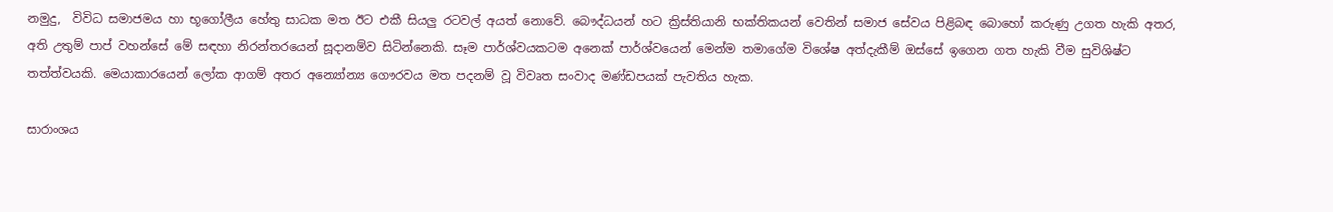නමුදු,  විවිධ සමාජමය හා භූගෝලීය හේතු සාධක මත ඊට එකී සියලු රටවල් අයත් නොවේ. බෞද්ධයන් හට ක්‍රිස්තියානි භක්තිකයන් වෙතින් සමාජ සේවය පිළිබඳ බොහෝ කරුණු උගත හැකි අතර, අති උතුම් පාප් වහන්සේ මේ සඳහා නිරන්තරයෙන් සූදානම්ව සිටින්නෙකි. සෑම පාර්ශ්වයකටම අනෙක් පාර්ශ්වයෙන් මෙන්ම තමාගේම විශේෂ අත්දැකීම් ඔස්සේ ඉගෙන ගත හැකි වීම සුවිශිෂ්ට තත්ත්වයකි. මෙයාකාරයෙන් ලෝක ආගම් අතර අන්‍යෝන්‍ය ගෞරවය මත පදනම් වූ විවෘත සංවාද මණ්ඩපයක් පැවතිය හැක.

සාරාංශය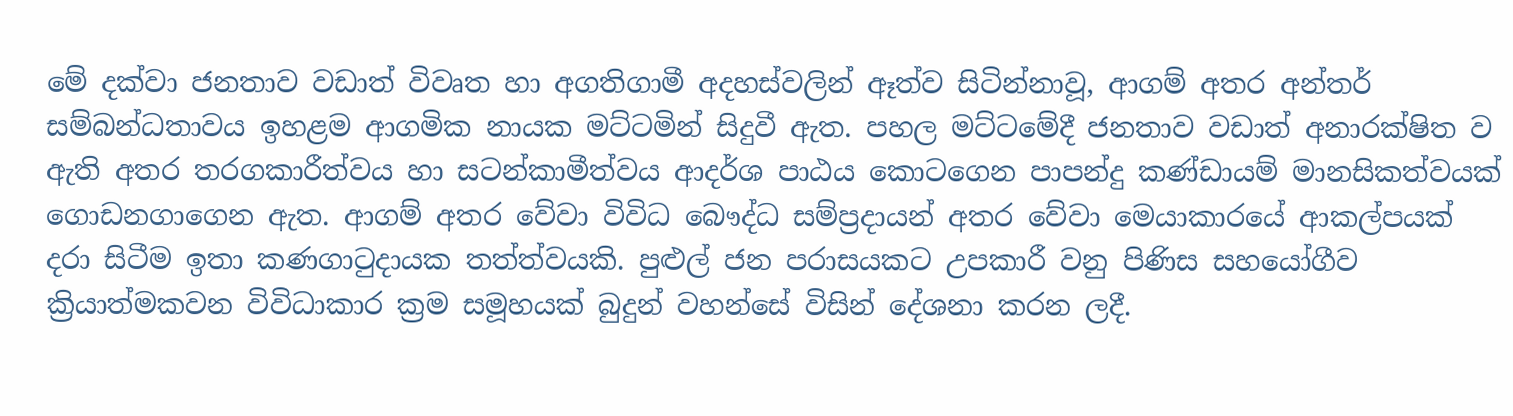මේ දක්වා ජනතාව වඩාත් විවෘත හා අගතිගාමී අදහස්වලින් ඈත්ව සිටින්නාවූ, ආගම් අතර අන්තර් සම්බන්ධතාවය ඉහළම ආගමික නායක මට්ටමින් සිදුවී ඇත. පහල මට්ටමේදී ජනතාව වඩාත් අනාරක්ෂිත ව ඇති අතර තරගකාරීත්වය හා සටන්කාමීත්වය ආදර්ශ පාඨය කොටගෙන පාපන්දු කණ්ඩායම් මානසිකත්වයක් ගොඩනගාගෙන ඇත. ආගම් අතර වේවා විවිධ බෞද්ධ සම්ප්‍රදායන් අතර වේවා මෙයාකාරයේ ආකල්පයක් දරා සිටීම ඉතා කණගාටුදායක තත්ත්වයකි. පුළුල් ජන පරාසයකට උපකාරී වනු පිණිස සහයෝගීව ක්‍රියාත්මකවන විවිධාකාර ක්‍රම සමූහයක් බුදුන් වහන්සේ විසින් දේශනා කරන ලදී.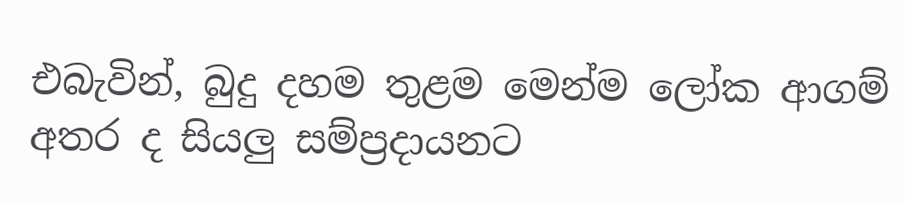එබැවින්, බුදු දහම තුළම මෙන්ම ලෝක ආගම් අතර ද සියලු සම්ප්‍රදායනට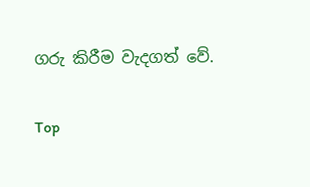ගරු කිරීම වැදගත් වේ.

Top